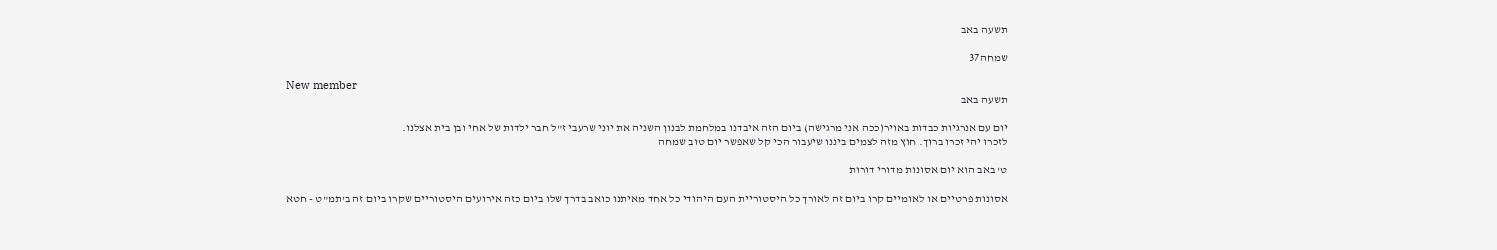תשעה באב

שמחה37

New member
תשעה באב

יום עם אנרגיות כבדות באויר(ככה אני מרגישה) ביום הזה איבדנו במלחמת לבנון השניה את יוני שרעבי ז"ל חבר ילדות של אחי ובן בית אצלנו.
לזכרו יהי זכרו ברוך. חוץ מזה לצמים ביננו שיעבור הכי קל שאפשר יום טוב שמחה

ט' באב הוא יום אסונות מדורי דורות

אסונות פרטיים או לאומיים קרו ביום זה לאורך כל היסטוריית העם היהודי כל אחד מאיתנו כואב בדרך שלו ביום כזה אירועים היסטוריים שקרו ביום זה ב'תמ"ט - חטא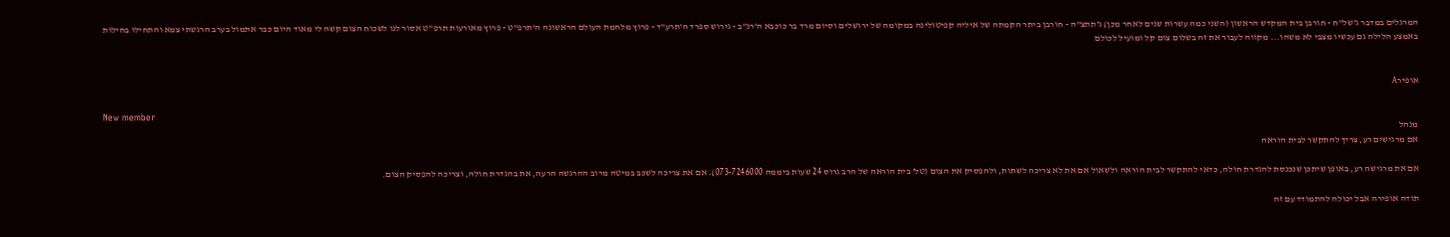המרגלים במדבר ג'של"ח - חורבן בית המקדש הראשון (השני כמה עשרות שנים לאחר מכן) ג'תתצ"ה - חורבן ביתר הקמתה של איליה קפיטולינה במקומה של ירושלים וסיום מרד בר כוכבא ה'רנ"ב - גירוש ספרד ה'תרע"ד - פרוץ מלחמת העולם הראשונה ה'תרפ"ט - פרוץ מאורעות תרפ"ט אסור לנו לשכוח הצום קשה לי מאוד היום כבר אתמול בערב הרגשתי צמא והתחילו בחילות באמצע הלילה גם עכשיו מצבי לא משהו... מקווה לעבור את זה בשלום צום קל ומועיל לכולם


אופירA

New member
מנהל
אם מרגישים רע, צריך להתקשר לבית הוראה

אם את מרגישה רע, באופן שיתכן שנכנסת להגדרת חולה, כדאי להתקשר לבית הוראה ולשאול אם את לא צריכה לשתות, ולהפסיק את הצום (טל' בית הוראה של הרב גרוס 24 שעות ביממה 073-7246000). אם את צריכה לשכב במיטה מרוב ההרגשה הרעה, את בהגדרת חולה, וצריכה להפסיק הצום.

תודה אופירה אבל יכולה להתמודד עם זה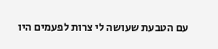עם הטבעת שעושה לי צרות לפעמים היו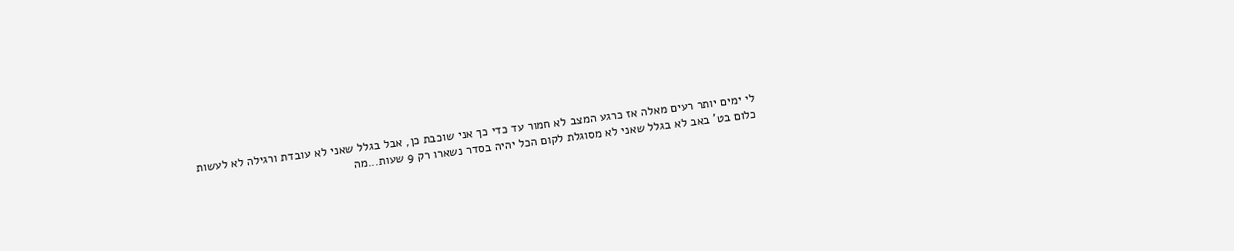לי ימים יותר רעים מאלה אז כרגע המצב לא חמור עד כדי כך אני שוכבת כן, אבל בגלל שאני לא עובדת ורגילה לא לעשות כלום בט' באב לא בגלל שאני לא מסוגלת לקום הכל יהיה בסדר נשארו רק 9 שעות...מה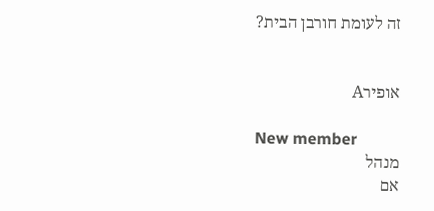זה לעומת חורבן הבית?


אופירA

New member
מנהל
אם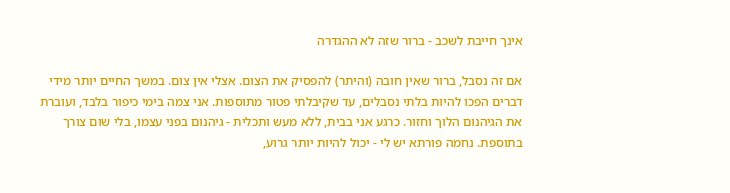אינך חייבת לשכב - ברור שזה לא ההגדרה

אם זה נסבל, ברור שאין חובה (והיתר) להפסיק את הצום. אצלי אין צום. במשך החיים יותר מידי דברים הפכו להיות בלתי נסבלים, עד שקיבלתי פטור מתוספות. אני צמה בימי כיפור בלבד, ועוברת את הגיהנום הלוך וחזור. כרגע אני בבית, ללא מעש ותכלית - גיהנום בפני עצמו, בלי שום צורך בתוספת. נחמה פורתא יש לי - יכול להיות יותר גרוע,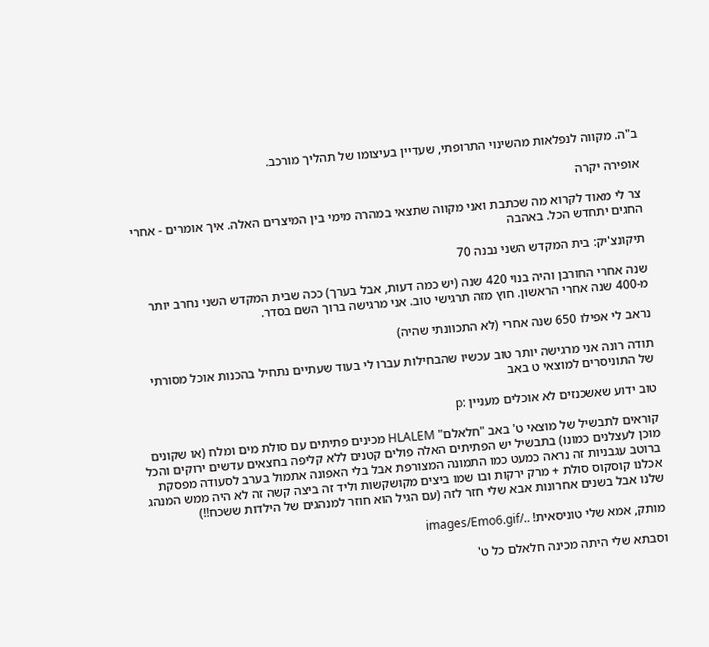ב"ה. מקווה לנפלאות מהשינוי התרופתי, שעדיין בעיצומו של תהליך מורכב.

אופירה יקרה

צר לי מאוד לקרוא מה שכתבת ואני מקווה שתצאי במהרה מימי בין המיצרים האלה. איך אומרים - אחרי החגים יתחדש הכל. באהבה

תיקונצ'יק: בית המקדש השני נבנה 70

שנה אחרי החורבן והיה בנוי 420 שנה (יש כמה דעות, אבל בערך) ככה שבית המקדש השני נחרב יותר מ-400 שנה אחרי הראשון. חוץ מזה תרגישי טוב. אני מרגישה ברוך השם בסדר.

נראב לי אפילו 650 שנה אחרי (לא התכוונתי שהיה)

תודה רונה אני מרגישה יותר טוב עכשיו שהבחילות עברו לי בעוד שעתיים נתחיל בהכנות אוכל מסורתי של התוניסרים למוצאי ט באב

טוב ידוע שאשכנזים לא אוכלים מעניין :p

קוראים לתבשיל של מוצאי ט' באב "חלאלם" HLALEM מכינים פתיתים עם סולת מים ומלח (או שקונים מוכן לעצלנים כמונו) בתבשיל יש הפתיתים האלה פולים קטנים ללא קליפה בחצאים עדשים ירוקים והכל ברוטב עגבניות זה נראה כמעט כמו התמונה המצורפת אבל בלי האפונה אתמול בערב לסעודה מפסקת אכלנו קוסקוס סולת + מרק ירקות ובו שמו ביצים מקושקשות וליד זה ביצה קשה זה לא היה ממש המנהג שלנו אבל בשנים אחרונות אבא שלי חזר לזה (עם הגיל הוא חוזר למנהגים של הילדות ששכח!!)

מותק, אמא שלי טוניסאית! ../images/Emo6.gif

וסבתא שלי היתה מכינה חלאלם כל ט'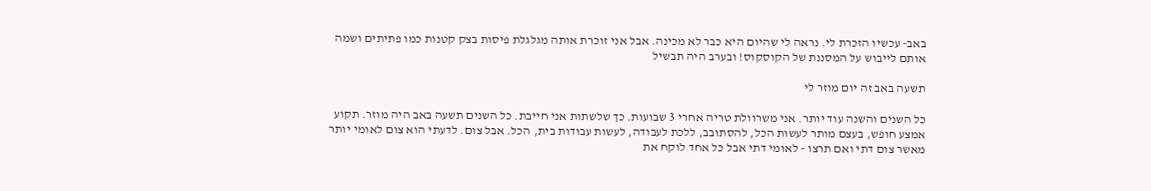באב- עכשיו הזכרת לי. נראה לי שהיום היא כבר לא מכינה. אבל אני זוכרת אותה מגלגלת פיסות בצק קטנות כמו פתיתים ושמה אותם לייבוש על המסננת של הקוסקוס! ובערב היה תבשיל

תשעה באב זה יום מוזר לי

כל השנים והשנה עוד יותר. אני משרוולת טריה אחרי 3 שבועות. כך שלשתות אני חייבת. כל השנים תשעה באב היה מוזר. תקוע אמצע חופש, בעצם מותר לעשות הכל, להסתובב, ללכת לעבודה, לעשות עבודות בית, הכל. אבל צום. לדעתי הוא צום לאומי יותר מאשר צום דתי ואם תרצו - לאומי דתי אבל כל אחד לוקח את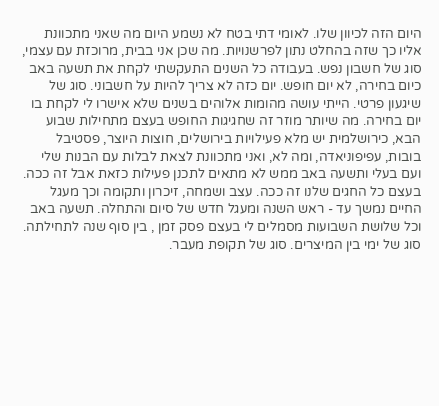היום הזה לכיוון שלו. לאומי דתי בטח לא נשמע היום מה שאני מתכוונת אליו כך שזה בהחלט נתון לפרשנויות. מה שכן אני בבית, מרוכזת עם עצמי, סוג של חשבון נפש. בעבודה כל השנים התעקשתי לקחת את תשעה באב כיום בחירה, לא יום חופש. יום כזה לא צריך להיות על חשבוני. סוג של שיגעון פרטי. הייתי עושה מהומות אלוהים בשנים שלא אישרו לי לקחת בו יום בחירה. מה שיותר מוזר זה שחגיגות החופש בעצם מתחילות שבוע הבא, כירושלמית יש מלא פעילויות בירושלים, חוצות היוצר, פסטיבל בובות, עפיפוניאדה, ומה לא, ואני מתכוונת לצאת לבלות עם הבנות שלי ועם בעלי ותשעה באב ממש לא מתאים לתכנן פעילות כזאת אבל זה ככה. בעצם כל החגים שלנו זה ככה. עצב ושמחה, זיכרון ותקומה וכך מעגל החיים נמשך עד - ראש השנה ומעגל חדש של סיום והתחלה. תשעה באב וכל שלושת השבועות מסמלים לי בעצם פסק זמן , בין סוף שנה לתחילתה. סוג של ימי בין המיצרים. סוג של תקופת מעבר.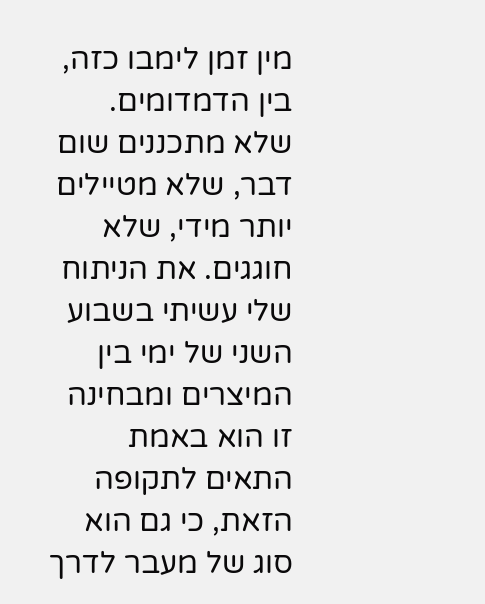מין זמן לימבו כזה, בין הדמדומים. שלא מתכננים שום דבר, שלא מטיילים יותר מידי, שלא חוגגים. את הניתוח שלי עשיתי בשבוע השני של ימי בין המיצרים ומבחינה זו הוא באמת התאים לתקופה הזאת, כי גם הוא סוג של מעבר לדרך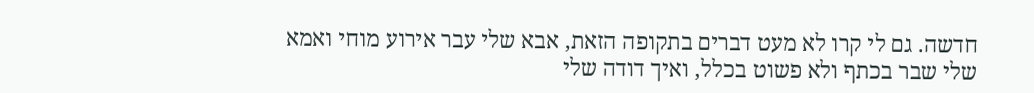חדשה. גם לי קרו לא מעט דברים בתקופה הזאת, אבא שלי עבר אירוע מוחי ואמא שלי שבר בכתף ולא פשוט בכלל, ואיך דודה שלי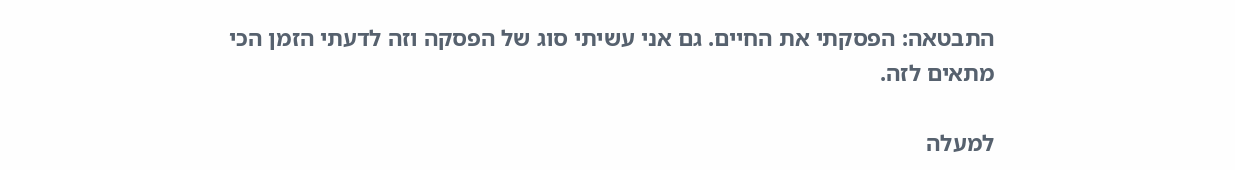התבטאה: הפסקתי את החיים. גם אני עשיתי סוג של הפסקה וזה לדעתי הזמן הכי מתאים לזה.

למעלה